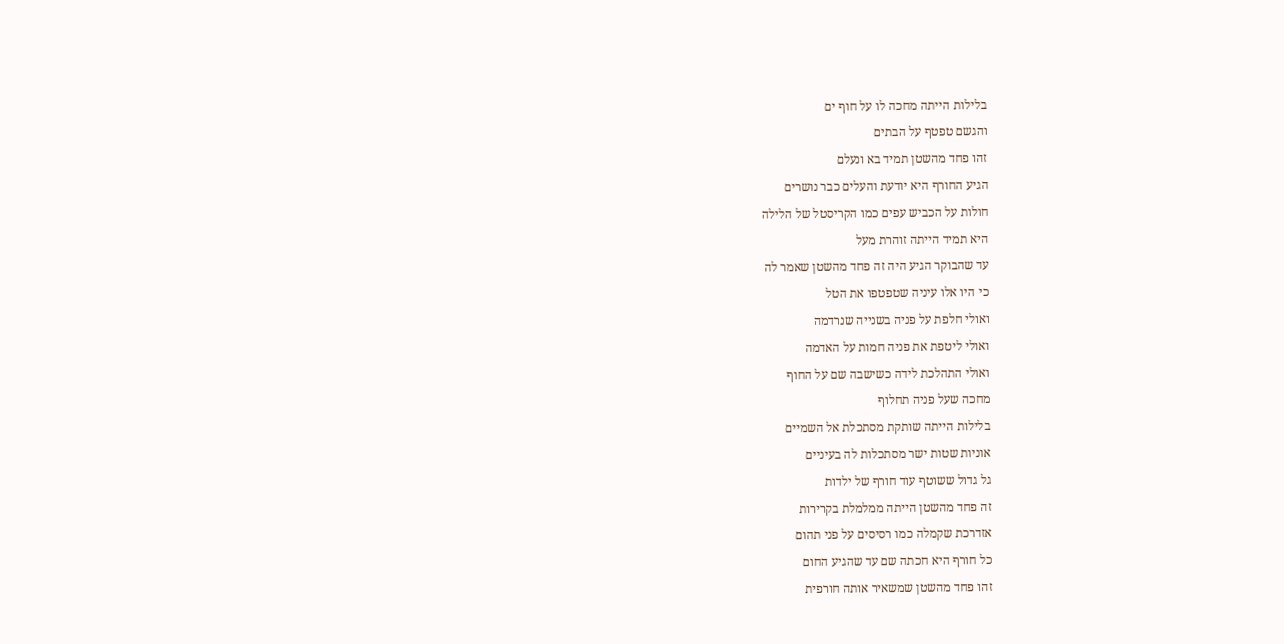בלילות הייתה מחכה לו על חוף ים
והגשם טפטף על הבתים
זהו פחד מהשטן תמיד בא ונעלם
הגיע החורף היא יודעת והעלים כבר נושרים
חולות על הכביש עפים כמו הקריסטל של הלילה
היא תמיד הייתה זוהרת מעל
עד שהבוקר הגיע היה זה פחד מהשטן שאמר לה
כי היו אלו עיניה שטפטפו את הטל
ואולי חלפת על פניה בשנייה שנרדמה
ואולי ליטפת את פניה חמות על האדמה
ואולי התהלכת לידה כשישבה שם על החוף
מחכה שעל פניה תחלוף
בלילות הייתה שותקת מסתכלת אל השמיים
אוניות שטות ישר מסתכלות לה בעיניים
גל גדול ששוטף עוד חורף של ילדות
זה פחד מהשטן הייתה ממלמלת בקרירות
אזדרכת שקמלה כמו רסיסים על פני תהום
כל חורף היא חכתה שם עד שהגיע החום
זהו פחד מהשטן שמשאיר אותה חורפית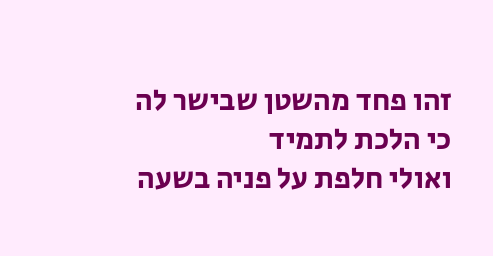זהו פחד מהשטן שבישר לה כי הלכת לתמיד
ואולי חלפת על פניה בשעה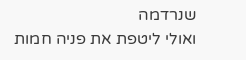שנרדמה
ואולי ליטפת את פניה חמות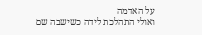על האדמה
ואולי התהלכת לידה כשישבה שם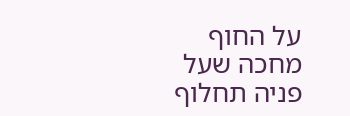על החוף
מחכה שעל פניה תחלוף